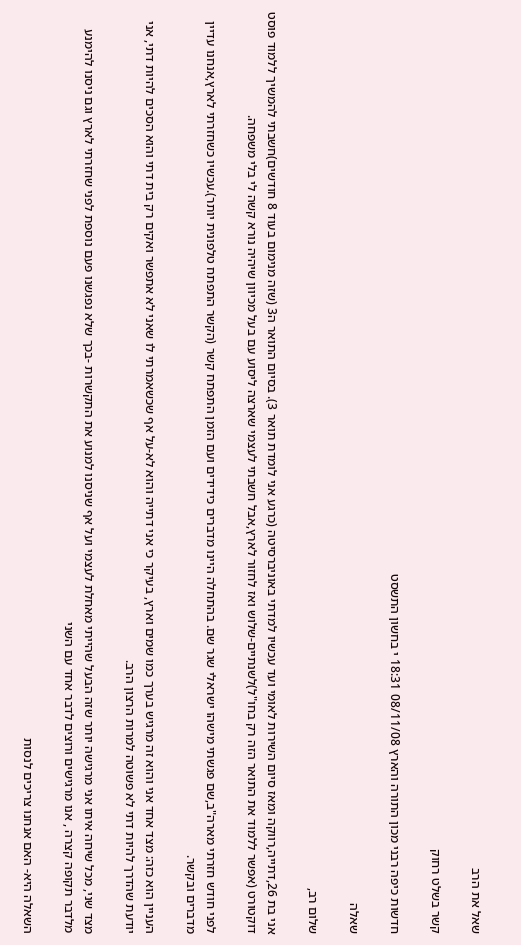שאל את הרב

קשר בשלט רחוק

חדשות כיפה רבני מכון התורה והארץ 08/11/08 18:31 י בחשון התשסט

שאלה

שלום רב,

אני בת 26,דתייה,רווקה ומאז סיום השירות לאומי ועד עכשיו למדתי באוניברסיטה (כרגע אני לומדת תואר 3). בסיום התואר ה3 (שזה מנימום בעוד 8 חודשים)חשבתי להמשיך ללמוד פוסט דוקטורט (אפשר ללמוד את התואר הזה רק בחו"ל)לשנתיים-שלוש ואז לחזור לארץ,אבל חשבתי לעצמי שארצה ליסוע עם בעל מכיוון שיהיה נורא קשה לי בלי משפחה.

לפני חודש חזרתי מארה"ב,שם פגשתי מישהו ישראלי שגר שם. בהתחלה היינו מדברים כידידים ועם הזמן התפתח קשר (הקשר התפתח טלפונית יותר).עכשיו כשחזרתי לארץ,אנחנו עדיין מדברים ובקשר.

העניין הוא כזה: מצד אחד אני והוא זה מרגיש בערך כמו שמים וארץ, בעיקר כי אני דתייה והוא לא-על אף שכשאמרתי לו שאני לא אתפשר ואקים רק בית דתי והוא הסכים להיות דתי, אני יודעת שהדרך להיות דתי לא פשוטה למרות הרצון הרב.

מצד שני, מכל שיחה איתו אני מרגישה יותר שזה הבעל שהייתי מאחלת לעצמי ועל אף שניסנו למנוע את התקשרות -בכך שלא נפגשנו פעם נוספת לפני שחזרתי לארץ וגם ניסנו להימנע מלדבר תקופה קצרה , אנו מרגישים ורוצים לדבר אחד עם השני

השאלה היא- האם אנחנו צריכים לנסות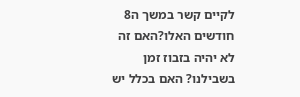לקיים קשר במשך ה8 חודשים האלו?האם זה לא יהיה בזבוז זמן בשבילנו? האם בכלל יש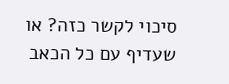סיכוי לקשר כזה? או שעדיף עם כל הכאב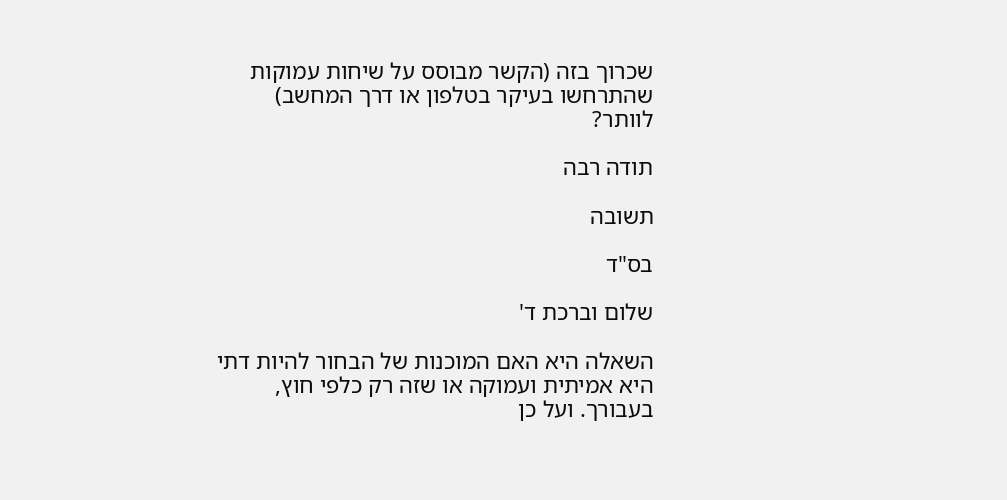שכרוך בזה (הקשר מבוסס על שיחות עמוקות שהתרחשו בעיקר בטלפון או דרך המחשב) לוותר?

תודה רבה

תשובה

בס"ד

שלום וברכת ד'

השאלה היא האם המוכנות של הבחור להיות דתי היא אמיתית ועמוקה או שזה רק כלפי חוץ, בעבורך. ועל כן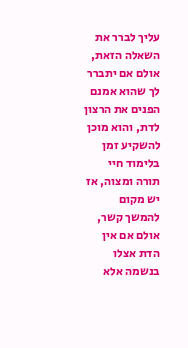עליך לברר את השאלה הזאת, אולם אם יתברר לך שהוא אמנם הפנים את הרצון לדת, והוא מוכן להשקיע זמן בלימוד חיי תורה ומצוה, אז יש מקום להמשך קשר, אולם אם אין הדת אצלו בנשמה אלא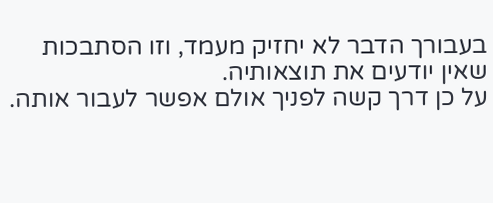בעבורך הדבר לא יחזיק מעמד, וזו הסתבכות שאין יודעים את תוצאותיה.
על כן דרך קשה לפניך אולם אפשר לעבור אותה.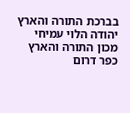בברכת התורה והארץ
יהודה הלוי עמיחי
מכון התורה והארץ
כפר דרום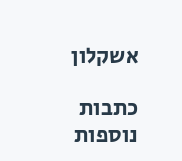אשקלון

כתבות נוספות